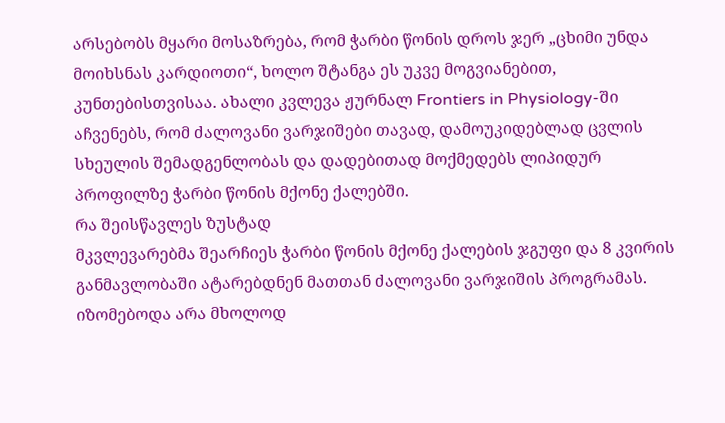არსებობს მყარი მოსაზრება, რომ ჭარბი წონის დროს ჯერ „ცხიმი უნდა მოიხსნას კარდიოთი“, ხოლო შტანგა ეს უკვე მოგვიანებით, კუნთებისთვისაა. ახალი კვლევა ჟურნალ Frontiers in Physiology-ში აჩვენებს, რომ ძალოვანი ვარჯიშები თავად, დამოუკიდებლად ცვლის სხეულის შემადგენლობას და დადებითად მოქმედებს ლიპიდურ პროფილზე ჭარბი წონის მქონე ქალებში.
რა შეისწავლეს ზუსტად
მკვლევარებმა შეარჩიეს ჭარბი წონის მქონე ქალების ჯგუფი და 8 კვირის განმავლობაში ატარებდნენ მათთან ძალოვანი ვარჯიშის პროგრამას. იზომებოდა არა მხოლოდ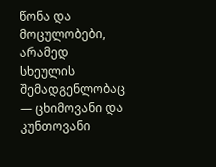წონა და მოცულობები, არამედ სხეულის შემადგენლობაც — ცხიმოვანი და კუნთოვანი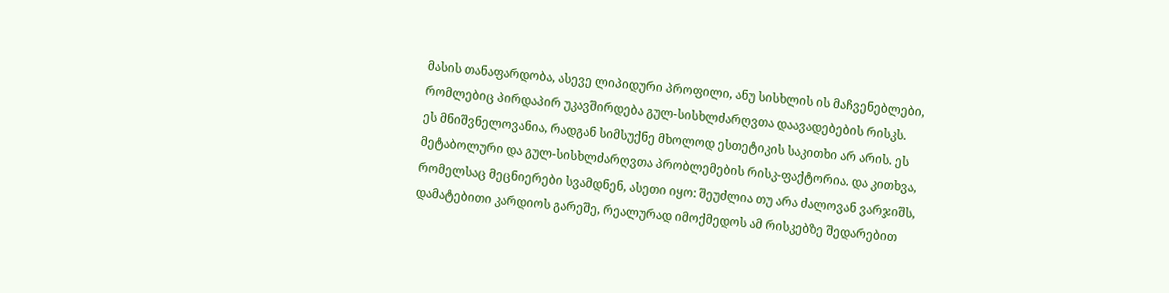მასის თანაფარდობა, ასევე ლიპიდური პროფილი, ანუ სისხლის ის მაჩვენებლები, რომლებიც პირდაპირ უკავშირდება გულ-სისხლძარღვთა დაავადებების რისკს.
ეს მნიშვნელოვანია, რადგან სიმსუქნე მხოლოდ ესთეტიკის საკითხი არ არის. ეს მეტაბოლური და გულ-სისხლძარღვთა პრობლემების რისკ-ფაქტორია. და კითხვა, რომელსაც მეცნიერები სვამდნენ, ასეთი იყო: შეუძლია თუ არა ძალოვან ვარჯიშს, დამატებითი კარდიოს გარეშე, რეალურად იმოქმედოს ამ რისკებზე შედარებით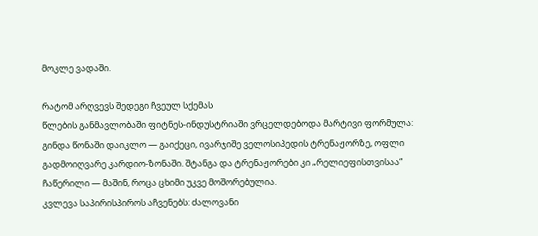მოკლე ვადაში.

რატომ არღვევს შედეგი ჩვეულ სქემას
წლების განმავლობაში ფიტნეს-ინდუსტრიაში ვრცელდებოდა მარტივი ფორმულა: გინდა წონაში დაიკლო — გაიქეცი, ივარჯიშე ველოსიპედის ტრენაჟორზე, ოფლი გადმოიღვარე კარდიო-ზონაში. შტანგა და ტრენაჟორები კი „რელიეფისთვისაა“ ჩაწერილი — მაშინ, როცა ცხიმი უკვე მოშორებულია.
კვლევა საპირისპიროს აჩვენებს: ძალოვანი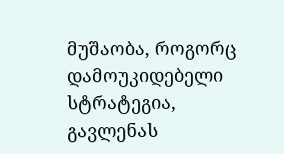მუშაობა, როგორც დამოუკიდებელი სტრატეგია, გავლენას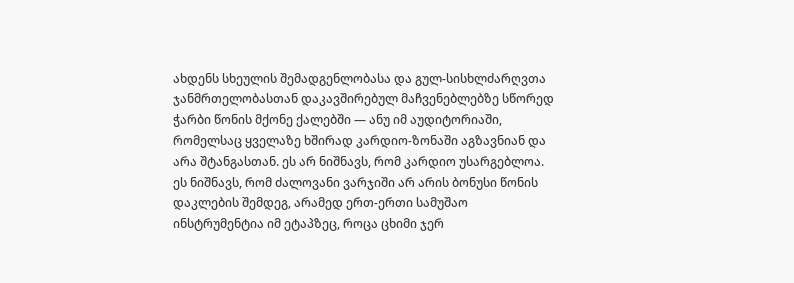ახდენს სხეულის შემადგენლობასა და გულ-სისხლძარღვთა ჯანმრთელობასთან დაკავშირებულ მაჩვენებლებზე სწორედ ჭარბი წონის მქონე ქალებში — ანუ იმ აუდიტორიაში, რომელსაც ყველაზე ხშირად კარდიო-ზონაში აგზავნიან და არა შტანგასთან. ეს არ ნიშნავს, რომ კარდიო უსარგებლოა. ეს ნიშნავს, რომ ძალოვანი ვარჯიში არ არის ბონუსი წონის დაკლების შემდეგ, არამედ ერთ-ერთი სამუშაო ინსტრუმენტია იმ ეტაპზეც, როცა ცხიმი ჯერ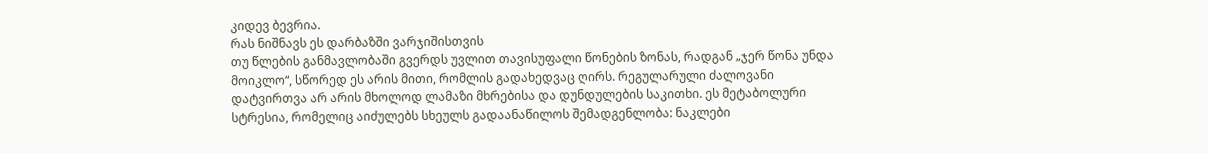კიდევ ბევრია.
რას ნიშნავს ეს დარბაზში ვარჯიშისთვის
თუ წლების განმავლობაში გვერდს უვლით თავისუფალი წონების ზონას, რადგან „ჯერ წონა უნდა მოიკლო“, სწორედ ეს არის მითი, რომლის გადახედვაც ღირს. რეგულარული ძალოვანი დატვირთვა არ არის მხოლოდ ლამაზი მხრებისა და დუნდულების საკითხი. ეს მეტაბოლური სტრესია, რომელიც აიძულებს სხეულს გადაანაწილოს შემადგენლობა: ნაკლები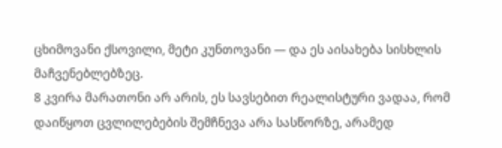ცხიმოვანი ქსოვილი, მეტი კუნთოვანი — და ეს აისახება სისხლის მაჩვენებლებზეც.
8 კვირა მარათონი არ არის, ეს სავსებით რეალისტური ვადაა, რომ დაიწყოთ ცვლილებების შემჩნევა არა სასწორზე, არამედ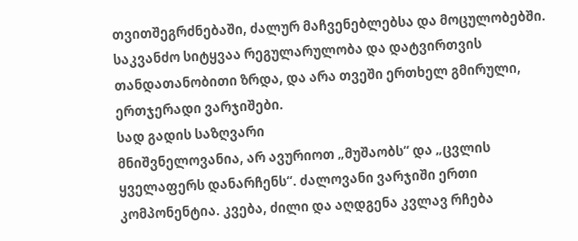თვითშეგრძნებაში, ძალურ მაჩვენებლებსა და მოცულობებში. საკვანძო სიტყვაა რეგულარულობა და დატვირთვის თანდათანობითი ზრდა, და არა თვეში ერთხელ გმირული, ერთჯერადი ვარჯიშები.
სად გადის საზღვარი
მნიშვნელოვანია, არ ავურიოთ „მუშაობს“ და „ცვლის ყველაფერს დანარჩენს“. ძალოვანი ვარჯიში ერთი კომპონენტია. კვება, ძილი და აღდგენა კვლავ რჩება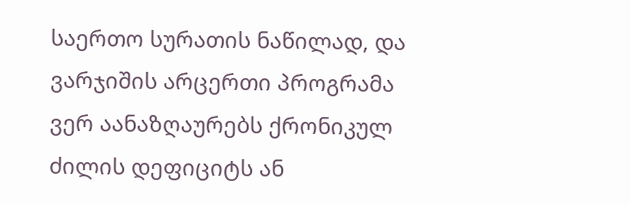საერთო სურათის ნაწილად, და ვარჯიშის არცერთი პროგრამა ვერ აანაზღაურებს ქრონიკულ ძილის დეფიციტს ან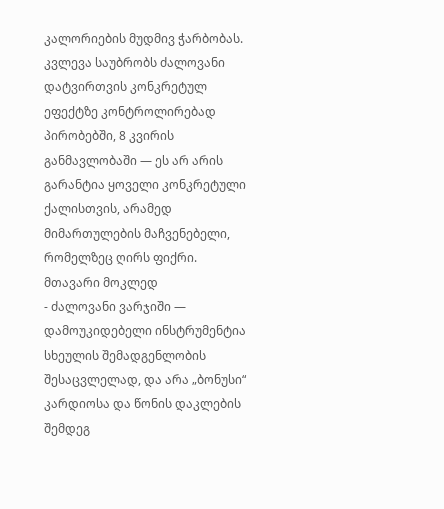კალორიების მუდმივ ჭარბობას. კვლევა საუბრობს ძალოვანი დატვირთვის კონკრეტულ ეფექტზე კონტროლირებად პირობებში, 8 კვირის განმავლობაში — ეს არ არის გარანტია ყოველი კონკრეტული ქალისთვის, არამედ მიმართულების მაჩვენებელი, რომელზეც ღირს ფიქრი.
მთავარი მოკლედ
- ძალოვანი ვარჯიში — დამოუკიდებელი ინსტრუმენტია სხეულის შემადგენლობის შესაცვლელად, და არა „ბონუსი“ კარდიოსა და წონის დაკლების შემდეგ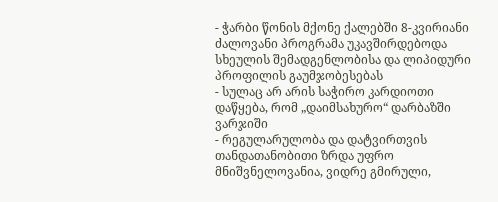- ჭარბი წონის მქონე ქალებში 8-კვირიანი ძალოვანი პროგრამა უკავშირდებოდა სხეულის შემადგენლობისა და ლიპიდური პროფილის გაუმჯობესებას
- სულაც არ არის საჭირო კარდიოთი დაწყება, რომ „დაიმსახურო“ დარბაზში ვარჯიში
- რეგულარულობა და დატვირთვის თანდათანობითი ზრდა უფრო მნიშვნელოვანია, ვიდრე გმირული,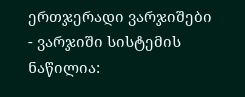ერთჯერადი ვარჯიშები
- ვარჯიში სისტემის ნაწილია: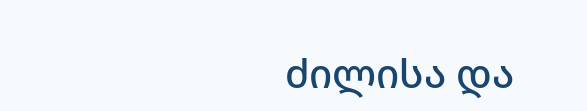ძილისა და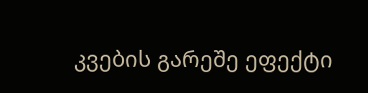კვების გარეშე ეფექტი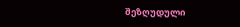შეზღუდული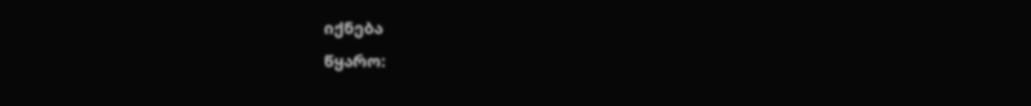იქნება
წყარო: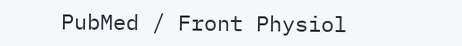PubMed / Front Physiol